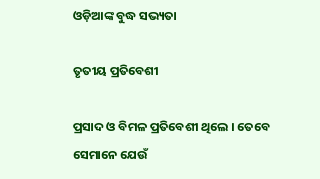ଓଡ଼ିଆଙ୍କ ବୁଦ୍ଧ ସଭ୍ୟତା

ତୃତୀୟ ପ୍ରତିବେଶୀ

ପ୍ରସାଦ ଓ ବିମଳ ପ୍ରତିବେଶୀ ଥିଲେ । ତେବେ ସେମାନେ ଯେଉଁ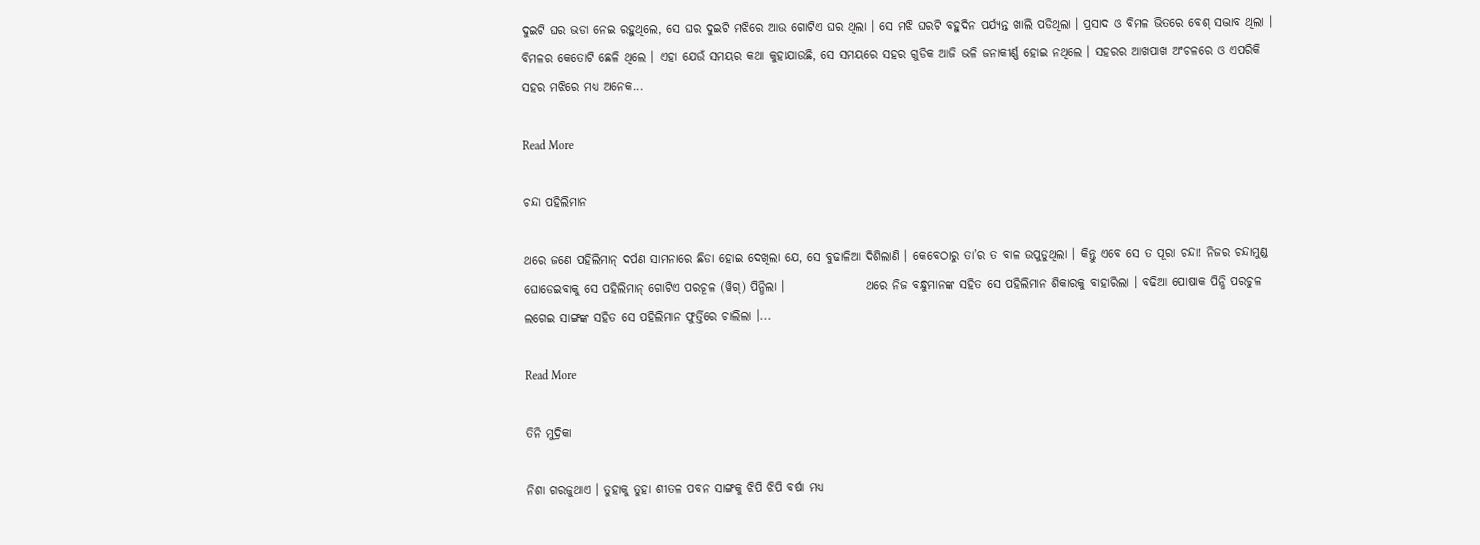ଦୁଇଟି ଘର ଭଡା ନେଇ ରହୁଥିଲେ, ସେ ଘର ଦୁଇଟି ମଝିରେ ଆଉ ଗୋଟିଏ ଘର ଥିଲା । ସେ ମଝି ଘରଟି ବହୁଦିନ ପର୍ଯ୍ୟନ୍ତ ଖାଲି ପଡିଥିଲା । ପ୍ରସାଦ ଓ ବିମଳ ଭିତରେ ବେଶ୍ ସଦ୍ଭାବ ଥିଲା । ବିମଳର କେତୋଟି ଛେଳି ଥିଲେ । ଏହା ଯେଉଁ ସମୟର କଥା କୁହାଯାଉଛି, ସେ ସମୟରେ ସହର ଗୁଡିକ ଆଜି ଭଳି ଜନାକୀର୍ଣ୍ଣ ହୋଇ ନଥିଲେ । ସହରର ଆଖପାଖ ଅଂଚଳରେ ଓ ଏପରିକି ସହର ମଝିରେ ମଧ୍ୟ ଅନେକ...

Read More

ଚନ୍ଦା ପହିଲିମାନ

ଥରେ ଜଣେ ପହିଲିମାନ୍ ଦର୍ପଣ ସାମନାରେ ଛିଡା ହୋଇ ଦେଖିଲା ଯେ, ସେ ବୁଢାଳିଆ ଦିଶିଲାଣି । କେବେଠାରୁ ତା’ର ତ ବାଳ ଉପୁଡୁଥିଲା । କିନ୍ତୁ ଏବେ ସେ ତ ପୂରା ଚନ୍ଦା! ନିଜର ଚନ୍ଦାମୁଣ୍ଡ ଘୋଡେଇବାକୁ ସେ ପହିଲିମାନ୍ ଗୋଟିଏ ପରଚୂଳ (ୱିଗ୍) ପିନ୍ଧିଲା ।                 ଥରେ ନିଜ ବନ୍ଧୁମାନଙ୍କ ସହିତ ସେ ପହିଲିମାନ ଶିକାରକୁ ବାହାରିଲା । ବଢିଆ ପୋଷାକ ପିନ୍ଧି ପରଚୁଳ ଲଗେଇ ସାଙ୍ଗଙ୍କ ସହିତ ସେ ପହିଲିମାନ ଫୁର୍ତ୍ତିରେ ଚାଲିଲା ।...

Read More

ତିନି ମୁଦ୍ରିକା

ନିଶା ଗରଜୁଥାଏ । ତୁହାକୁ ତୁହା ଶୀତଳ ପବନ ସାଙ୍ଗକୁ ଝିପି ଝିପି ବର୍ଷା ମଧ୍ୟ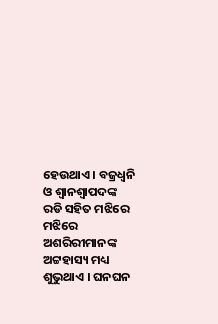ହେଉଥାଏ । ବଜ୍ରଧ୍ୱନି ଓ ଶ୍ୱାନଶ୍ୱାପଦଙ୍କ ରଡି ସହିତ ମଝିରେ ମଝିରେ ଅଶରିରୀମାନଙ୍କ ଅଟ୍ଟହାସ୍ୟ ମଧ୍ୟ ଶୁଭୁଥାଏ । ଘନଘନ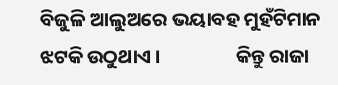ବିଜୁଳି ଆଲୁଅରେ ଭୟାବହ ମୁହଁଟିମାନ ଝଟକି ଉଠୁଥାଏ ।                 କିନ୍ତୁ ରାଜା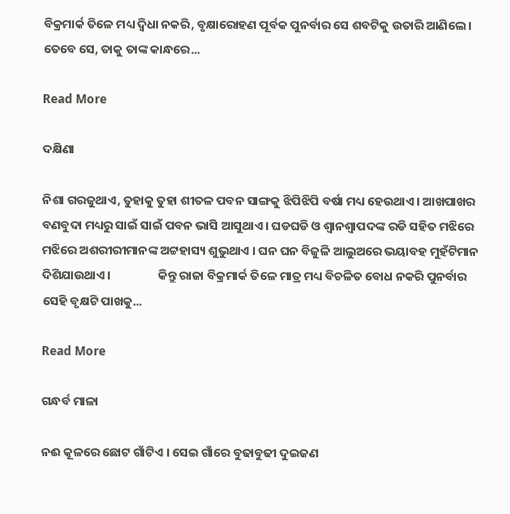ବିକ୍ରମାର୍କ ତିଳେ ମଧ୍ୟ ଦ୍ୱିଧା ନକରି, ବୃକ୍ଷାରୋହଣ ପୂର୍ବକ ପୁନର୍ବାର ସେ ଶବଟିକୁ ଉତାରି ଆଣିଲେ । ତେବେ ସେ, ତାକୁ ତାଙ୍କ କାନ୍ଧରେ...

Read More

ଦକ୍ଷିଣା

ନିଶା ଗରଜୁଥାଏ, ତୁହାକୁ ତୁହା ଶୀତଳ ପବନ ସାଙ୍ଗକୁ ଝିପିଝିପି ବର୍ଷା ମଧ୍ୟ ହେଉଥାଏ । ଆଖପାଖର ବଣବୁଦା ମଧ୍ୟରୁ ସାଇଁ ସାଇଁ ପବନ ଭାସି ଆସୁଥାଏ । ଘଡଘଡି ଓ ଶ୍ୱାନଶ୍ୱାପଦଙ୍କ ରଡି ସହିତ ମଝିରେ ମଝିରେ ଅଶରୀରୀମାନଙ୍କ ଅଟ୍ଟହାସ୍ୟ ଶୁଭୁଥାଏ । ଘନ ଘନ ବିଜୁଳି ଆଲୁଅରେ ଭୟାବହ ମୁହଁଟିମାନ ଦିଶିଯାଉଥାଏ ।                 କିନ୍ତୁ ରାଜା ବିକ୍ରମାର୍କ ତିଳେ ମାତ୍ର ମଧ୍ୟ ବିଚଳିତ ବୋଧ ନକରି ପୁନର୍ବାର ସେହି ବୃକ୍ଷଟି ପାଖକୁ...

Read More

ଗନ୍ଧର୍ବ ମାଳା

ନଈ କୂଳରେ ଛୋଟ ଗାଁଟିଏ । ସେଇ ଗାଁରେ ବୁଢାବୁଢୀ ଦୁଇଜଣ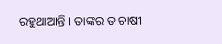ରହୁଥାଆନ୍ତି । ତାଙ୍କର ତ ଚାଷୀ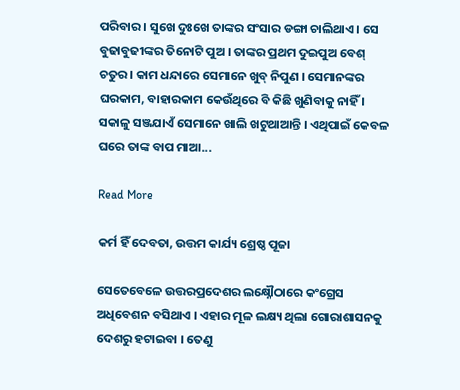ପରିବାର । ସୁଖେ ଦୁଃଖେ ତାଙ୍କର ସଂସାର ଡଙ୍ଗା ଚାଲିଥାଏ । ସେ ବୁଢାବୁଢୀଙ୍କର ତିନୋଟି ପୁଅ । ତାଙ୍କର ପ୍ରଥମ ଦୁଇପୁଅ ବେଶ୍ ଚତୁର । କାମ ଧନ୍ଦାରେ ସେମାନେ ଖୁବ୍ ନିପୁଣ । ସେମାନଙ୍କର ଘରକାମ, ବାହାରକାମ କେଉଁଥିରେ ବି କିଛି ଖୁଣିବାକୁ ନାହିଁ । ସକାଳୁ ସଞ୍ଜଯାଏଁ ସେମାନେ ଖାଲି ଖଟୁଥାଆନ୍ତି । ଏଥିପାଇଁ କେବଳ ଘରେ ତାଙ୍କ ବାପ ମାଆ...

Read More

କର୍ମ ହିଁ ଦେବତା, ଉତ୍ତମ କାର୍ଯ୍ୟ ଶ୍ରେଷ୍ଠ ପୂଜା

ସେତେବେଳେ ଉତ୍ତରପ୍ରଦେଶର ଲକ୍ଷ୍ନୌଠାରେ କଂଗ୍ରେସ ଅଧିବେଶନ ବସିଥାଏ । ଏହାର ମୂଳ ଲକ୍ଷ୍ୟ ଥିଲା ଗୋରାଶାସନକୁ ଦେଶରୁ ହଟାଇବା । ତେଣୁ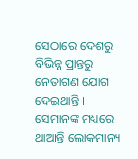ସେଠାରେ ଦେଶରୁ ବିଭିନ୍ନ ପ୍ରାନ୍ତରୁ ନେତାଗଣ ଯୋଗ ଦେଇଥାନ୍ତି । ସେମାନଙ୍କ ମଧ୍ୟରେ ଥାଆନ୍ତି ଲୋକମାନ୍ୟ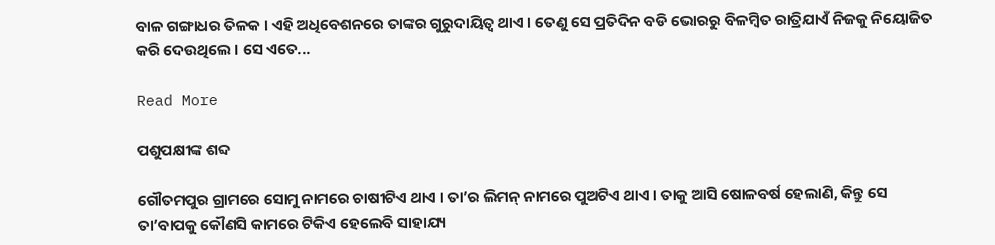ବାଳ ଗଙ୍ଗାଧର ତିଳକ । ଏହି ଅଧିବେଶନରେ ତାଙ୍କର ଗୁରୁଦାୟିତ୍ୱ ଥାଏ । ତେଣୁ ସେ ପ୍ରତିଦିନ ବଡି ଭୋରରୁ ବିଳମ୍ବିତ ରାତ୍ରିଯାଏଁ ନିଜକୁ ନିୟୋଜିତ କରି ଦେଉଥିଲେ । ସେ ଏତେ...

Read More

ପଶୁପକ୍ଷୀଙ୍କ ଶବ୍ଦ

ଗୌତମପୁର ଗ୍ରାମରେ ସୋମୁ ନାମରେ ଚାଷୀଟିଏ ଥାଏ । ତା’ର ଲିମନ୍ ନାମରେ ପୁଅଟିଏ ଥାଏ । ତାକୁ ଆସି ଷୋଳବର୍ଷ ହେଲାଣି, କିନ୍ତୁ ସେ ତା’ବାପକୁ କୌଣସି କାମରେ ଟିକିଏ ହେଲେବି ସାହାଯ୍ୟ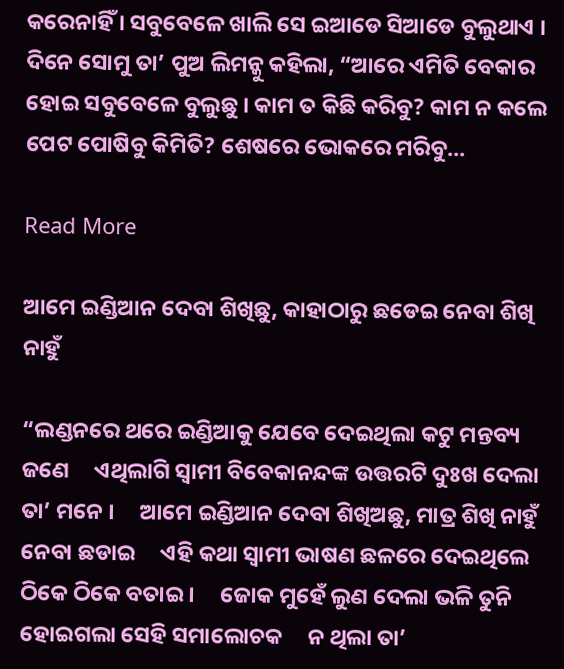କରେନାହିଁ । ସବୁବେଳେ ଖାଲି ସେ ଇଆଡେ ସିଆଡେ ବୁଲୁଥାଏ ।                 ଦିନେ ସୋମୁ ତା’ ପୁଅ ଲିମନ୍କୁ କହିଲା, “ଆରେ ଏମିତି ବେକାର ହୋଇ ସବୁବେଳେ ବୁଲୁଛୁ । କାମ ତ କିଛି କରିବୁ? କାମ ନ କଲେ ପେଟ ପୋଷିବୁ କିମିତି? ଶେଷରେ ଭୋକରେ ମରିବୁ...

Read More

ଆମେ ଇଣ୍ଡିଆନ ଦେବା ଶିଖିଛୁ, କାହାଠାରୁ ଛଡେଇ ନେବା ଶିଖି ନାହୁଁ

“ଲଣ୍ଡନରେ ଥରେ ଇଣ୍ଡିଆକୁ ଯେବେ ଦେଇଥିଲା କଟୁ ମନ୍ତବ୍ୟ ଜଣେ     ଏଥିଲାଗି ସ୍ୱାମୀ ବିବେକାନନ୍ଦଙ୍କ ଉତ୍ତରଟି ଦୁଃଖ ଦେଲା ତା’ ମନେ ।     ଆମେ ଇଣ୍ଡିଆନ ଦେବା ଶିଖିଅଛୁ, ମାତ୍ର ଶିଖି ନାହୁଁ ନେବା ଛଡାଇ     ଏହି କଥା ସ୍ୱାମୀ ଭାଷଣ ଛଳରେ ଦେଇଥିଲେ ଠିକେ ଠିକେ ବତାଇ ।     ଜୋକ ମୁହେଁ ଲୁଣ ଦେଲା ଭଳି ତୁନି ହୋଇଗଲା ସେହି ସମାଲୋଚକ     ନ ଥିଲା ତା’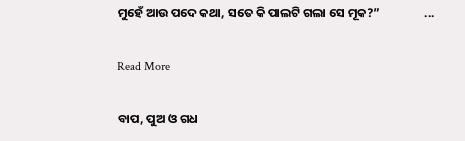ମୁହେଁ ଆଉ ପଦେ କଥା, ସତେ କି ପାଲଟି ଗଲା ସେ ମୂକ?”                ...

Read More

ବାପ, ପୁଅ ଓ ଗଧ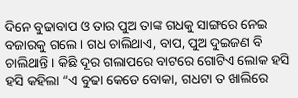ଦିନେ ବୁଢାବାପ ଓ ତାର ପୁଅ ତାଙ୍କ ଗଧକୁ ସାଙ୍ଗରେ ନେଇ ବଜାରକୁ ଗଲେ । ଗଧ ଚାଲିଥାଏ, ବାପ, ପୁଅ ଦୁଇଜଣ ବି ଚାଲିଥାନ୍ତି । କିଛି ଦୂର ଗଲାପରେ ବାଟରେ ଗୋଟିଏ ଲୋକ ହସି ହସି କହିଲା “ଏ ବୁଢା କେଡେ ବୋକା, ଗଧଟା ତ ଖାଲିରେ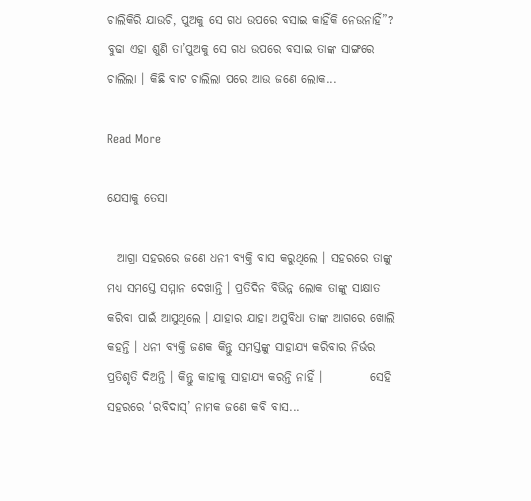ଚାଲିକିରି ଯାଉଚି, ପୁଅକୁ ସେ ଗଧ ଉପରେ ବସାଇ କାହିଁକି ନେଉନାହିଁ”?                 ବୁଢା ଏହା ଶୁଣି ତା’ପୁଅକୁ ସେ ଗଧ ଉପରେ ବସାଇ ତାଙ୍କ ସାଙ୍ଗରେ ଚାଲିଲା । କିଛି ବାଟ ଚାଲିଲା ପରେ ଆଉ ଜଣେ ଲୋକ...

Read More

ଯେସାକୁ ତେସା

  ଆଗ୍ରା ସହରରେ ଜଣେ ଧନୀ ବ୍ୟକ୍ତି ବାସ କରୁଥିଲେ । ସହରରେ ତାଙ୍କୁ ମଧ୍ୟ ସମସ୍ତେ ସମ୍ମାନ ଦେଖାନ୍ତି । ପ୍ରତିଦିନ ବିଭିନ୍ନ ଲୋକ ତାଙ୍କୁ ସାକ୍ଷାତ କରିବା ପାଇଁ ଆସୁଥିଲେ । ଯାହାର ଯାହା ଅସୁବିଧା ତାଙ୍କ ଆଗରେ ଖୋଲି କହନ୍ତି । ଧନୀ ବ୍ୟକ୍ତି ଜଣକ କିନ୍ତୁ ସମସ୍ତଙ୍କୁ ସାହାଯ୍ୟ କରିବାର ନିର୍ଭର ପ୍ରତିଶୃତି ଦିଅନ୍ତି । କିନ୍ତୁ କାହାକୁ ସାହାଯ୍ୟ କରନ୍ତି ନାହିଁ ।          ସେହି ସହରରେ ‘ରବିଦାସ୍’ ନାମକ ଜଣେ କବି ବାସ...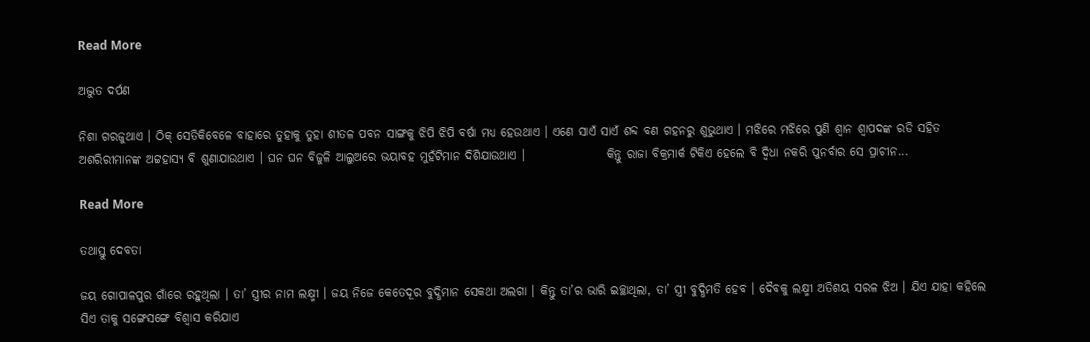Read More

ଅଦ୍ଭୁତ ଦର୍ପଣ

ନିଶା ଗରଜୁଥାଏ । ଠିକ୍ ସେତିକିବେଳେ ବାହାରେ ତୁହାକୁ ତୁହା ଶୀତଳ ପବନ ସାଙ୍ଗକୁ ଝିପି ଝିପି ବର୍ଷା ମଧ୍ୟ ହେଉଥାଏ । ଏଣେ ସାଏଁ ସାଏଁ ଶବ୍ଦ ବଣ ଗହନରୁ ଶୁଭୁଥାଏ । ମଝିରେ ମଝିରେ ପୁଣି ଶ୍ୱାନ ଶ୍ୱାପଦଙ୍କ ରଡି ସହିତ ଅଶରିରୀମାନଙ୍କ ଅଟ୍ଟହାସ୍ୟ ବି ଶୁଣାଯାଉଥାଏ । ଘନ ଘନ ବିଜୁଳି ଆଲୁଅରେ ଭୟାବହ ମୁହଁଟିମାନ ଦିଶିଯାଉଥାଏ ।                 କିନ୍ତୁ ରାଜା ବିକ୍ରମାର୍କ ଟିକିଏ ହେଲେ ବି ଦ୍ୱିଧା ନକରି ପୁନର୍ବାର ସେ ପ୍ରାଚୀନ...

Read More

ତଥାସ୍ତୁ ଦେବତା

ଜୟ ଗୋପାଳପୁର ଗାଁରେ ରହୁଥିଲା । ତା’ ସ୍ତ୍ରୀର ନାମ ଲକ୍ଷ୍ମୀ । ଜୟ ନିଜେ କେତେଦୂର ବୁଦ୍ଧିମାନ ସେକଥା ଅଲଗା । କିନ୍ତୁ ତା’ର ଭାରି ଇଚ୍ଛାଥିଲା, ତା’ ସ୍ତ୍ରୀ ବୁଦ୍ଧିମତି ହେବ । ଦୈବକୁ ଲକ୍ଷ୍ମୀ ଅତିଶୟ ସରଳ ଝିଅ । ଯିଏ ଯାହା କହିଲେ ସିଏ ତାକୁ ସଙ୍ଗେସଙ୍ଗେ ବିଶ୍ୱାସ କରିଯାଏ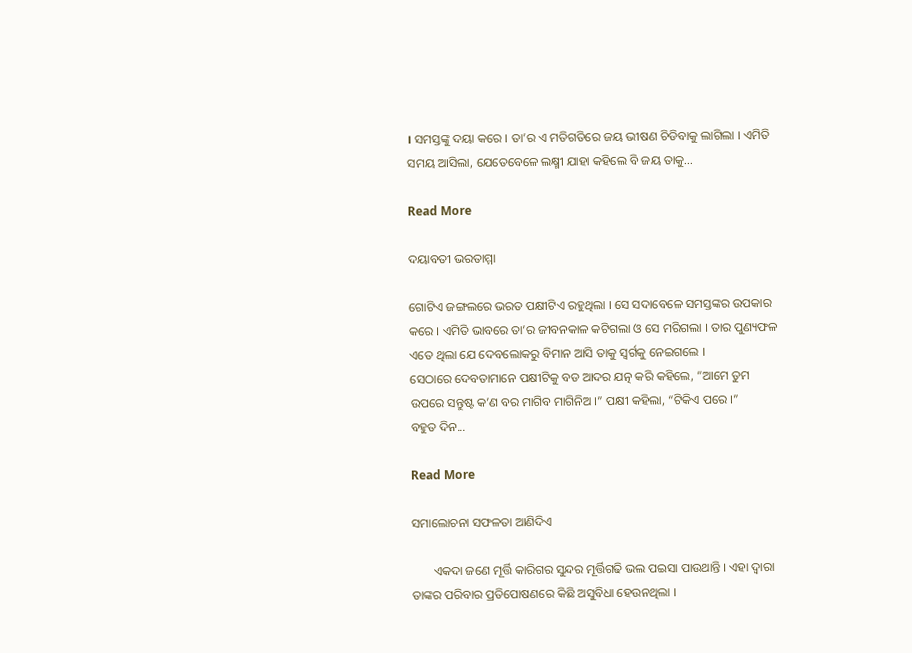। ସମସ୍ତଙ୍କୁ ଦୟା କରେ । ତା’ର ଏ ମତିଗତିରେ ଜୟ ଭୀଷଣ ଚିଡିବାକୁ ଲାଗିଲା । ଏମିତି ସମୟ ଆସିଲା, ଯେତେବେଳେ ଲକ୍ଷ୍ମୀ ଯାହା କହିଲେ ବି ଜୟ ତାକୁ...

Read More

ଦୟାବତୀ ଭରତାମ୍ମା

ଗୋଟିଏ ଜଙ୍ଗଲରେ ଭରତ ପକ୍ଷୀଟିଏ ରହୁଥିଲା । ସେ ସଦାବେଳେ ସମସ୍ତଙ୍କର ଉପକାର କରେ । ଏମିତି ଭାବରେ ତା’ର ଜୀବନକାଳ କଟିଗଲା ଓ ସେ ମରିଗଲା । ତାର ପୁଣ୍ୟଫଳ ଏତେ ଥିଲା ଯେ ଦେବଲୋକରୁ ବିମାନ ଆସି ତାକୁ ସ୍ୱର୍ଗକୁ ନେଇଗଲେ ।                 ସେଠାରେ ଦେବତାମାନେ ପକ୍ଷୀଟିକୁ ବଡ ଆଦର ଯତ୍ନ କରି କହିଲେ, “ଆମେ ତୁମ ଉପରେ ସନ୍ତୁଷ୍ଟ କ’ଣ ବର ମାଗିବ ମାଗିନିଅ ।” ପକ୍ଷୀ କହିଲା, “ଟିକିଏ ପରେ ।”                 ବହୁତ ଦିନ...

Read More

ସମାଲୋଚନା ସଫଳତା ଆଣିଦିଏ

       ଏକଦା ଜଣେ ମୂର୍ତ୍ତି କାରିଗର ସୁନ୍ଦର ମୂର୍ତ୍ତିଗଢି ଭଲ ପଇସା ପାଉଥାନ୍ତି । ଏହା ଦ୍ୱାରା ତାଙ୍କର ପରିବାର ପ୍ରତିପୋଷଣରେ କିଛି ଅସୁବିଧା ହେଉନଥିଲା ।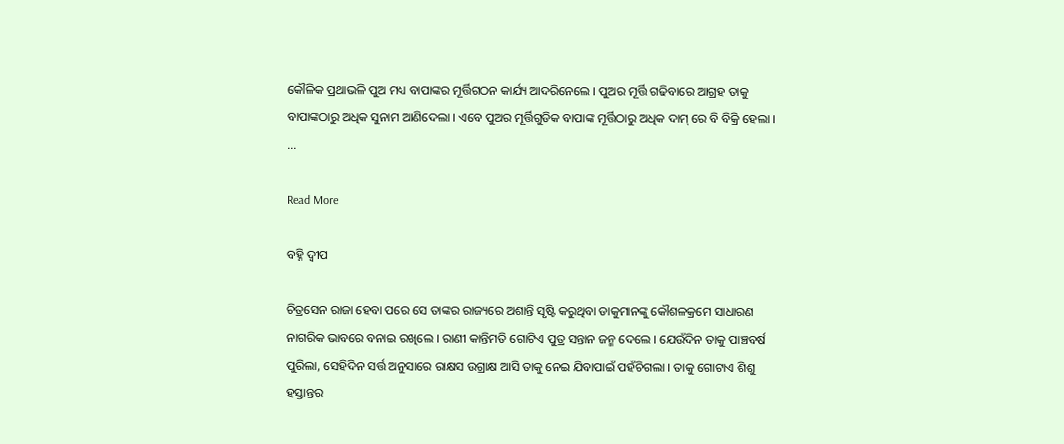କୌଳିକ ପ୍ରଥାଭଳି ପୁଅ ମଧ୍ୟ ବାପାଙ୍କର ମୂର୍ତ୍ତିଗଠନ କାର୍ଯ୍ୟ ଆଦରିନେଲେ । ପୁଅର ମୂର୍ତ୍ତି ଗଢିବାରେ ଆଗ୍ରହ ତାକୁ ବାପାଙ୍କଠାରୁ ଅଧିକ ସୁନାମ ଆଣିଦେଲା । ଏବେ ପୁଅର ମୂର୍ତ୍ତିଗୁଡିକ ବାପାଙ୍କ ମୂର୍ତ୍ତିଠାରୁ ଅଧିକ ଦାମ୍ ରେ ବି ବିକ୍ରି ହେଲା ।       ...

Read More

ବହ୍ନି ଦ୍ୱୀପ

ଚିତ୍ରସେନ ରାଜା ହେବା ପରେ ସେ ତାଙ୍କର ରାଜ୍ୟରେ ଅଶାନ୍ତି ସୃଷ୍ଟି କରୁଥିବା ଡାକୁମାନଙ୍କୁ କୌଶଳକ୍ରମେ ସାଧାରଣ ନାଗରିକ ଭାବରେ ବନାଇ ରଖିଲେ । ରାଣୀ କାନ୍ତିମତି ଗୋଟିଏ ପୁତ୍ର ସନ୍ତାନ ଜନ୍ମ ଦେଲେ । ଯେଉଁଦିନ ତାକୁ ପାଞ୍ଚବର୍ଷ ପୁରିଲା, ସେହିଦିନ ସର୍ତ୍ତ ଅନୁସାରେ ରାକ୍ଷସ ଉଗ୍ରାକ୍ଷ ଆସି ତାକୁ ନେଇ ଯିବାପାଇଁ ପହଁଚିଗଲା । ତାକୁ ଗୋଟାଏ ଶିଶୁ ହସ୍ତାନ୍ତର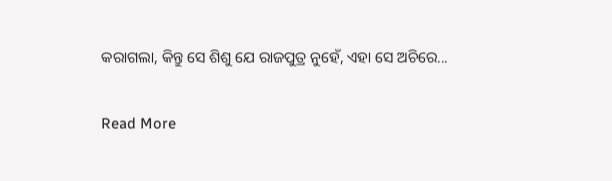କରାଗଲା, କିନ୍ତୁ ସେ ଶିଶୁ ଯେ ରାଜପୁତ୍ର ନୁହେଁ, ଏହା ସେ ଅଚିରେ...

Read More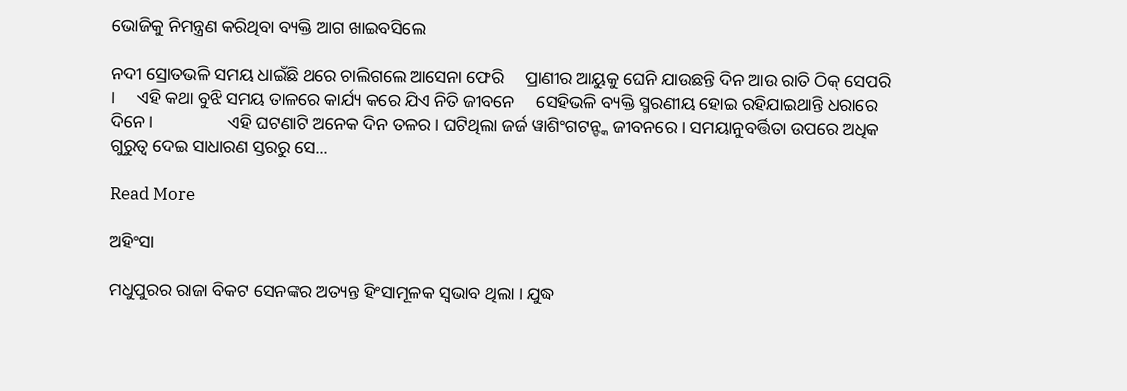ଭୋଜିକୁ ନିମନ୍ତ୍ରଣ କରିଥିବା ବ୍ୟକ୍ତି ଆଗ ଖାଇବସିଲେ

ନଦୀ ସ୍ରୋତଭଳି ସମୟ ଧାଇଁଛି ଥରେ ଚାଲିଗଲେ ଆସେନା ଫେରି     ପ୍ରାଣୀର ଆୟୁକୁ ଘେନି ଯାଉଛନ୍ତି ଦିନ ଆଉ ରାତି ଠିକ୍ ସେପରି ।     ଏହି କଥା ବୁଝି ସମୟ ତାଳରେ କାର୍ଯ୍ୟ କରେ ଯିଏ ନିତି ଜୀବନେ     ସେହିଭଳି ବ୍ୟକ୍ତି ସ୍ମରଣୀୟ ହୋଇ ରହିଯାଇଥାନ୍ତି ଧରାରେ ଦିନେ ।                 ଏହି ଘଟଣାଟି ଅନେକ ଦିନ ତଳର । ଘଟିଥିଲା ଜର୍ଜ ୱାଶିଂଗଟନ୍ଙ୍କ ଜୀବନରେ । ସମୟାନୁବର୍ତ୍ତିତା ଉପରେ ଅଧିକ ଗୁରୁତ୍ୱ ଦେଇ ସାଧାରଣ ସ୍ତରରୁ ସେ...

Read More

ଅହିଂସା

ମଧୁପୁରର ରାଜା ବିକଟ ସେନଙ୍କର ଅତ୍ୟନ୍ତ ହିଂସାମୂଳକ ସ୍ୱଭାବ ଥିଲା । ଯୁଦ୍ଧ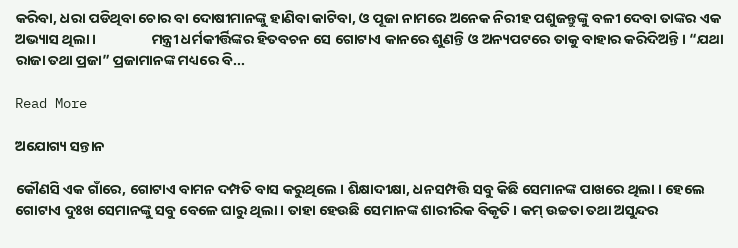କରିବା, ଧରା ପଡିଥିବା ଚୋର ବା ଦୋଷୀମାନଙ୍କୁ ହାଣିବା କାଟିବା, ଓ ପୂଜା ନାମରେ ଅନେକ ନିରୀହ ପଶୁଜନ୍ତୁଙ୍କୁ ବଳୀ ଦେବା ତାଙ୍କର ଏକ ଅଭ୍ୟାସ ଥିଲା ।                 ମନ୍ତ୍ରୀ ଧର୍ମକୀର୍ତ୍ତିଙ୍କର ହିତବଚନ ସେ ଗୋଟାଏ କାନରେ ଶୁଣନ୍ତି ଓ ଅନ୍ୟପଟରେ ତାକୁ ବାହାର କରିଦିଅନ୍ତି । “ଯଥା ରାଜା ତଥା ପ୍ରଜା” ପ୍ରଜାମାନଙ୍କ ମଧ୍ୟରେ ବି...

Read More

ଅଯୋଗ୍ୟ ସନ୍ତାନ

କୌଣସି ଏକ ଗାଁରେ, ଗୋଟାଏ ବାମନ ଦମ୍ପତି ବାସ କରୁଥିଲେ । ଶିକ୍ଷାଦୀକ୍ଷା, ଧନସମ୍ପତ୍ତି ସବୁ କିଛି ସେମାନଙ୍କ ପାଖରେ ଥିଲା । ହେଲେ ଗୋଟାଏ ଦୁଃଖ ସେମାନଙ୍କୁ ସବୁ ବେଳେ ଘାରୁ ଥିଲା । ତାହା ହେଉଛି ସେମାନଙ୍କ ଶାରୀରିକ ବିକୃତି । କମ୍ ଉଚ୍ଚତା ତଥା ଅସୁନ୍ଦର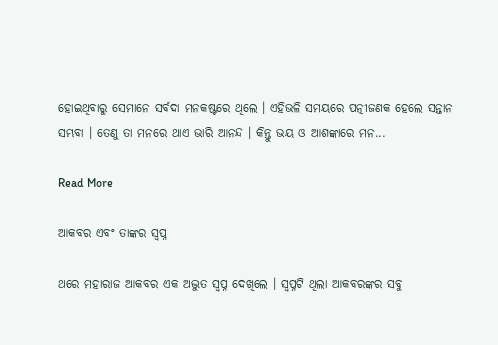ହୋଇଥିବାରୁ ସେମାନେ ସର୍ବଦା ମନକଷ୍ଟରେ ଥିଲେ । ଏହିଭଳି ସମୟରେ ପତ୍ନୀଜଣକ ହେଲେ ସନ୍ତାନ ସମ୍ଭବା । ତେଣୁ ତା ମନରେ ଥାଏ ଭାରି ଆନନ୍ଦ । କିନ୍ତୁ ଭୟ ଓ ଆଶଙ୍କାରେ ମନ...

Read More

ଆକବର ଏବଂ ତାଙ୍କର ସ୍ୱପ୍ନ

ଥରେ ମହାରାଜ ଆକବର ଏକ ଅଦ୍ଭୁତ ସ୍ୱପ୍ନ ଦେଖିଲେ । ସ୍ୱପ୍ନଟି ଥିଲା ଆକବରଙ୍କର ସବୁ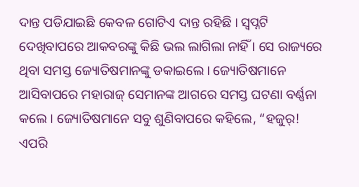ଦାନ୍ତ ପଡିଯାଇଛି କେବଳ ଗୋଟିଏ ଦାନ୍ତ ରହିଛି । ସ୍ୱପ୍ନଟି ଦେଖିବାପରେ ଆକବରଙ୍କୁ କିଛି ଭଲ ଲାଗିଲା ନାହିଁ । ସେ ରାଜ୍ୟରେ ଥିବା ସମସ୍ତ ଜ୍ୟୋତିଷମାନଙ୍କୁ ଡକାଇଲେ । ଜ୍ୟୋତିଷମାନେ ଆସିବାପରେ ମହାରାଜ୍ ସେମାନଙ୍କ ଆଗରେ ସମସ୍ତ ଘଟଣା ବର୍ଣ୍ଣନା କଲେ । ଜ୍ୟୋତିଷମାନେ ସବୁ ଶୁଣିବାପରେ କହିଲେ, “ହଜୁର୍! ଏପରି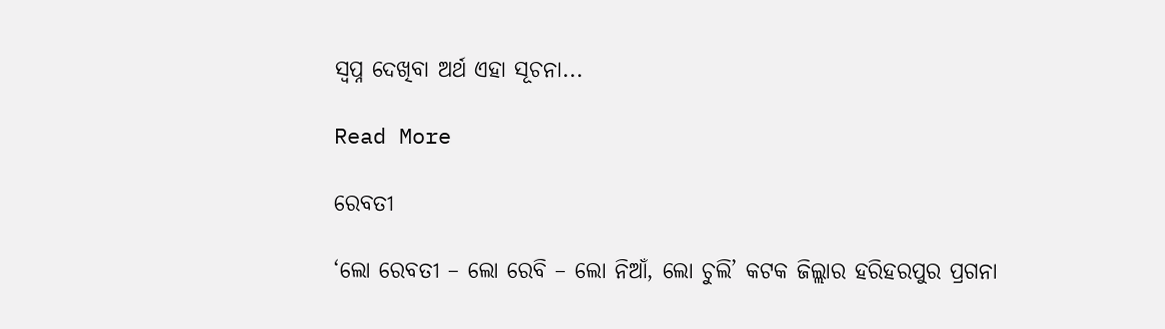ସ୍ୱପ୍ନ ଦେଖିବା ଅର୍ଥ ଏହା ସୂଚନା...

Read More

ରେବତୀ

‘ଲୋ ରେବତୀ – ଲୋ ରେବି – ଲୋ ନିଆଁ, ଲୋ ଚୁଲି’ କଟକ ଜିଲ୍ଲାର ହରିହରପୁର ପ୍ରଗନା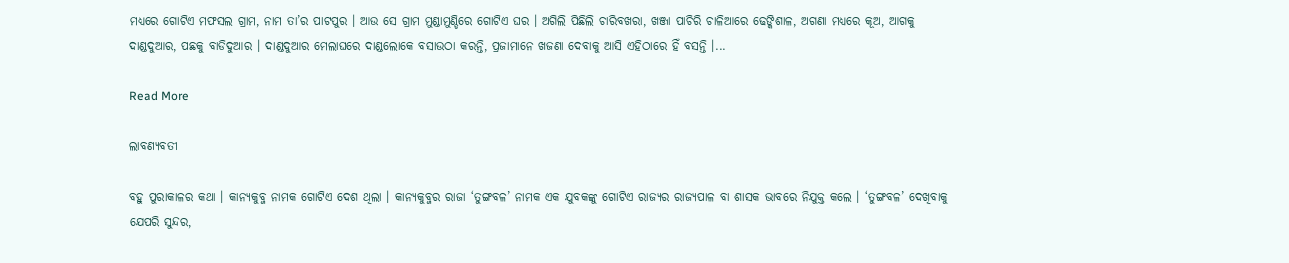ମଧ୍ୟରେ ଗୋଟିଏ ମଫସଲ ଗ୍ରାମ, ନାମ ତା’ର ପାଟପୁର । ଆଉ ସେ ଗ୍ରାମ ମୁଣ୍ଡାମୁଣ୍ଡିରେ ଗୋଟିଏ ଘର । ଅଗିଲି ପିଛିଲି ଚାରିବଖରା, ଖଞ୍ଜା ପାଚିରି ଚାଳିଆରେ ଢେଙ୍କିଶାଳ, ଅଗଣା ମଧ୍ୟରେ କୂଅ, ଆଗକୁ ଦାଣ୍ଡଦୁଆର, ପଛକୁ ବାଡିଦୁଆର । ଦାଣ୍ଡଦୁଆର ମେଲାଘରେ ଦାଣ୍ଡଲୋକେ ବସାଉଠା କରନ୍ତି, ପ୍ରଜାମାନେ ଖଜଣା ଦେବାକୁ ଆସି ଏହିଠାରେ ହିଁ ବସନ୍ତି ।...

Read More

ଲାବଣ୍ୟବତୀ

ବହୁ ପୁରାକାଳର କଥା । କାନ୍ୟକୁବ୍ଜ ନାମକ ଗୋଟିଏ ଦେଶ ଥିଲା । କାନ୍ୟକୁବ୍ଜର ରାଜା ‘ତୁଙ୍ଗବଳ’ ନାମକ ଏକ ଯୁବକଙ୍କୁ ଗୋଟିଏ ରାଜ୍ୟର ରାଜ୍ୟପାଳ ବା ଶାସକ ଭାବରେ ନିଯୁକ୍ତ କଲେ । ‘ତୁଙ୍ଗବଳ’ ଦେଖିବାକୁ ଯେପରି ସୁନ୍ଦର,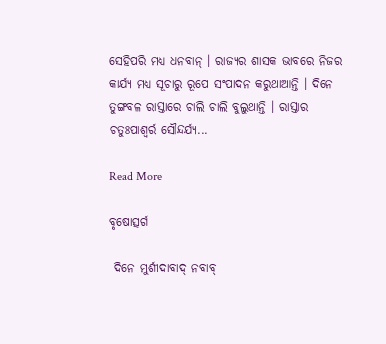ସେହିପରି ମଧ୍ୟ ଧନବାନ୍ । ରାଜ୍ୟର ଶାସକ ଭାବରେ ନିଜର କାର୍ଯ୍ୟ ମଧ୍ୟ ସୂଚାରୁ ରୂପେ ସଂପାଦନ କରୁଥାଆନ୍ତି । ଦିନେ ତୁଙ୍ଗବଳ ରାସ୍ତାରେ ଚାଲି ଚାଲି ବୁଲୁଥାନ୍ତି । ରାସ୍ତାର ଚତୁଃପାଶ୍ୱର୍ର ସୌନ୍ଦର୍ଯ୍ୟ...

Read More

ବୃଷୋତ୍ସର୍ଗ

 ଦିନେ ମୁର୍ଶୀଦାବାଦ୍ ନବାବ୍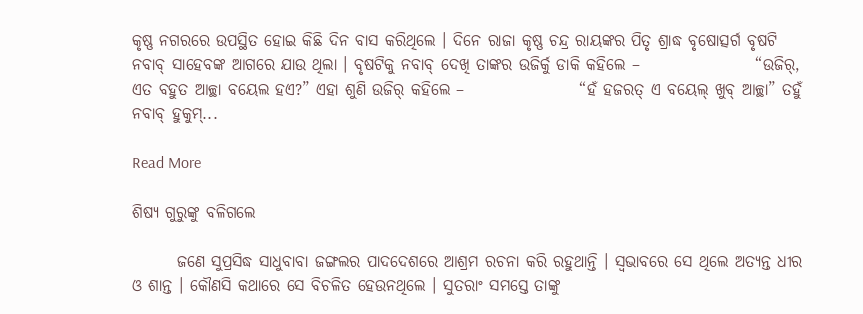କୃଷ୍ଣ ନଗରରେ ଉପସ୍ଥିତ ହୋଇ କିଛି ଦିନ ବାସ କରିଥିଲେ । ଦିନେ ରାଜା କୃଷ୍ଣ ଚନ୍ଦ୍ର ରାୟଙ୍କର ପିତୃ ଶ୍ରାଦ୍ଧ ବୃଷୋତ୍ସର୍ଗ ବୃଷଟି ନବାବ୍ ସାହେବଙ୍କ ଆଗରେ ଯାଉ ଥିଲା । ବୃଷଟିକୁ ନବାବ୍ ଦେଖି ତାଙ୍କର ଉଜିର୍କୁ ଡାକି କହିଲେ –                  “ଉଜିର୍, ଏତ ବହୁତ ଆଚ୍ଛା ବୟେଲ ହଏ?” ଏହା ଶୁଣି ଉଜିର୍ କହିଲେ –                  “ହଁ ହଜରତ୍ ଏ ବୟେଲ୍ ଖୁବ୍ ଆଚ୍ଛା” ତହୁଁ ନବାବ୍ ହୁକୁମ୍...

Read More

ଶିଷ୍ୟ ଗୁରୁଙ୍କୁ ବଳିଗଲେ

       ଜଣେ ସୁପ୍ରସିଦ୍ଧ ସାଧୁବାବା ଜଙ୍ଗଲର ପାଦଦେଶରେ ଆଶ୍ରମ ରଚନା କରି ରହୁଥାନ୍ତି । ସ୍ୱଭାବରେ ସେ ଥିଲେ ଅତ୍ୟନ୍ତ ଧୀର ଓ ଶାନ୍ତ । କୌଣସି କଥାରେ ସେ ବିଚଳିତ ହେଉନଥିଲେ । ସୁତରାଂ ସମସ୍ତେ ତାଙ୍କୁ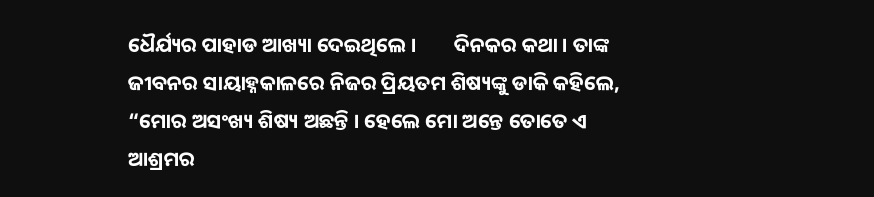ଧୈର୍ଯ୍ୟର ପାହାଡ ଆଖ୍ୟା ଦେଇଥିଲେ ।        ଦିନକର କଥା । ତାଙ୍କ ଜୀବନର ସାୟାହ୍ନକାଳରେ ନିଜର ପ୍ରିୟତମ ଶିଷ୍ୟଙ୍କୁ ଡାକି କହିଲେ, “ମୋର ଅସଂଖ୍ୟ ଶିଷ୍ୟ ଅଛନ୍ତି । ହେଲେ ମୋ ଅନ୍ତେ ତୋତେ ଏ ଆଶ୍ରମର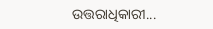ଉତ୍ତରାଧିକାରୀ...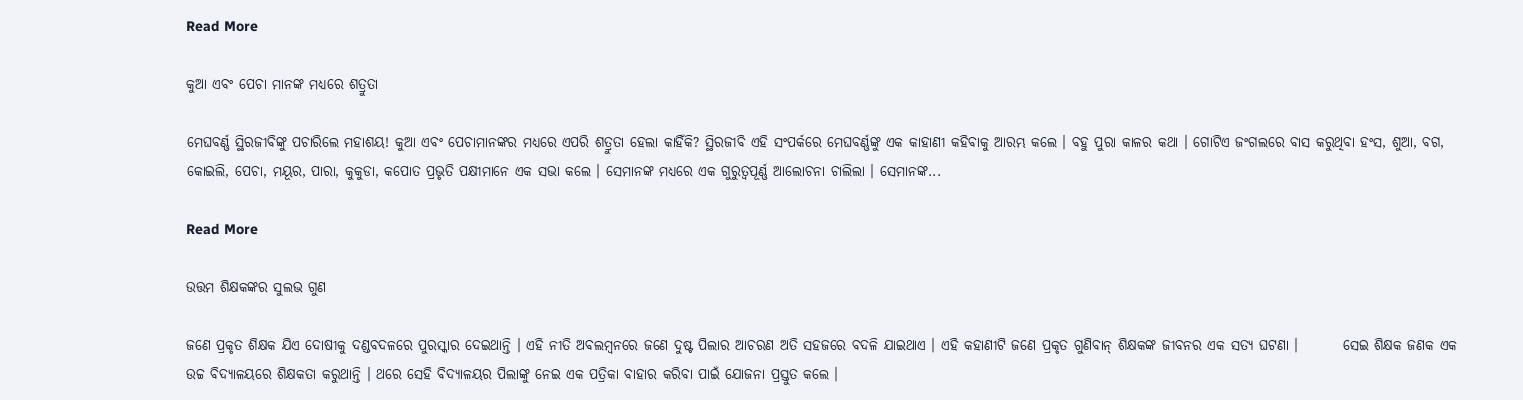Read More

କୁଆ ଏବଂ ପେଚା ମାନଙ୍କ ମଧ୍ୟରେ ଶତ୍ରୁତା

ମେଘବର୍ଣ୍ଣ ସ୍ଥିରଜୀବିଙ୍କୁ ପଚାରିଲେ ମହାଶୟ! କୁଆ ଏବଂ ପେଚାମାନଙ୍କର ମଧ୍ୟରେ ଏପରି ଶତ୍ରୁତା ହେଲା କାହିଁକି? ସ୍ଥିରଜୀବି ଏହି ସଂପର୍କରେ ମେଘବର୍ଣ୍ଣଙ୍କୁ ଏକ କାହାଣୀ କହିବାକୁ ଆରମ୍ଭ କଲେ । ବହୁ ପୁରା କାଳର କଥା । ଗୋଟିଏ ଜଂଗଲରେ ବାସ କରୁଥିବା ହଂସ, ଶୁଆ, ବଗ, କୋଇଲି, ପେଚା, ମୟୂର, ପାରା, କୁକୁଡା, କପୋତ ପ୍ରଭୃତି ପକ୍ଷୀମାନେ ଏକ ସଭା କଲେ । ସେମାନଙ୍କ ମଧ୍ୟରେ ଏକ ଗୁରୁତ୍ୱପୂର୍ଣ୍ଣ ଆଲୋଚନା ଚାଲିଲା । ସେମାନଙ୍କ...

Read More

ଉତ୍ତମ ଶିକ୍ଷକଙ୍କର ସୁଲଭ ଗୁଣ

ଜଣେ ପ୍ରକୃତ ଶିକ୍ଷକ ଯିଏ ଦୋଷୀକୁ ଦଣ୍ଡବଦଳରେ ପୁରସ୍କାର ଦେଇଥାନ୍ତି । ଏହି ନୀତି ଅବଲମ୍ବନରେ ଜଣେ ଦୁଷ୍ଟ ପିଲାର ଆଚରଣ ଅତି ସହଜରେ ବଦଳି ଯାଇଥାଏ । ଏହି କହାଣୀଟି ଜଣେ ପ୍ରକୃତ ଗୁଣିବାନ୍ ଶିକ୍ଷକଙ୍କ ଜୀବନର ଏକ ସତ୍ୟ ଘଟଣା ।        ସେଇ ଶିକ୍ଷକ ଜଣକ ଏକ ଉଚ୍ଚ ବିଦ୍ୟାଳୟରେ ଶିକ୍ଷକତା କରୁଥାନ୍ତି । ଥରେ ସେହି ବିଦ୍ୟାଳୟର ପିଲାଙ୍କୁ ନେଇ ଏକ ପତ୍ରିକା ବାହାର କରିବା ପାଇଁ ଯୋଜନା ପ୍ରସ୍ତୁତ କଲେ ।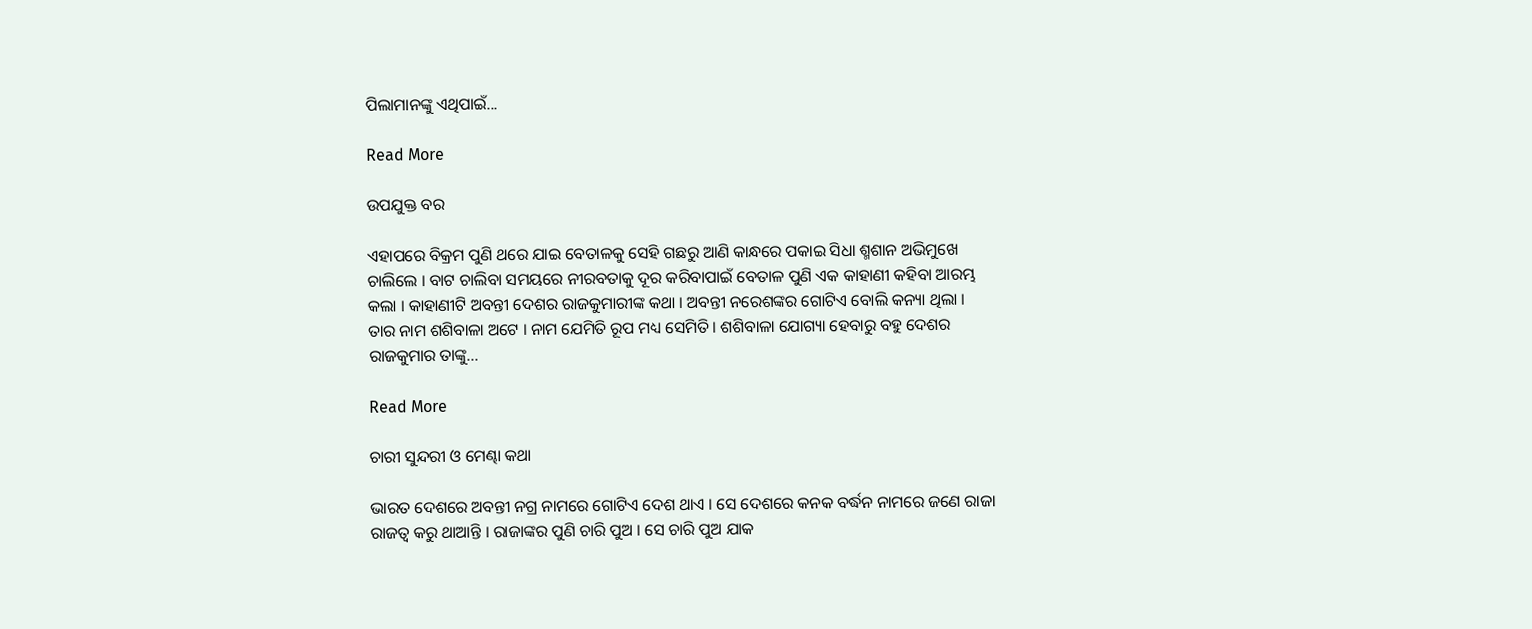ପିଲାମାନଙ୍କୁ ଏଥିପାଇଁ...

Read More

ଉପଯୁକ୍ତ ବର

ଏହାପରେ ବିକ୍ରମ ପୁଣି ଥରେ ଯାଇ ବେତାଳକୁ ସେହି ଗଛରୁ ଆଣି କାନ୍ଧରେ ପକାଇ ସିଧା ଶ୍ମଶାନ ଅଭିମୁଖେ ଚାଲିଲେ । ବାଟ ଚାଲିବା ସମୟରେ ନୀରବତାକୁ ଦୂର କରିବାପାଇଁ ବେତାଳ ପୁଣି ଏକ କାହାଣୀ କହିବା ଆରମ୍ଭ କଲା । କାହାଣୀଟି ଅବନ୍ତୀ ଦେଶର ରାଜକୁମାରୀଙ୍କ କଥା । ଅବନ୍ତୀ ନରେଶଙ୍କର ଗୋଟିଏ ବୋଲି କନ୍ୟା ଥିଲା । ତାର ନାମ ଶଶିବାଳା ଅଟେ । ନାମ ଯେମିତି ରୂପ ମଧ୍ୟ ସେମିତି । ଶଶିବାଳା ଯୋଗ୍ୟା ହେବାରୁ ବହୁ ଦେଶର ରାଜକୁମାର ତାଙ୍କୁ...

Read More

ଚାରୀ ସୁନ୍ଦରୀ ଓ ମେଣ୍ଢା କଥା

ଭାରତ ଦେଶରେ ଅବନ୍ତୀ ନଗ୍ର ନାମରେ ଗୋଟିଏ ଦେଶ ଥାଏ । ସେ ଦେଶରେ କନକ ବର୍ଦ୍ଧନ ନାମରେ ଜଣେ ରାଜା ରାଜତ୍ୱ କରୁ ଥାଆନ୍ତି । ରାଜାଙ୍କର ପୁଣି ଚାରି ପୁଅ । ସେ ଚାରି ପୁଅ ଯାକ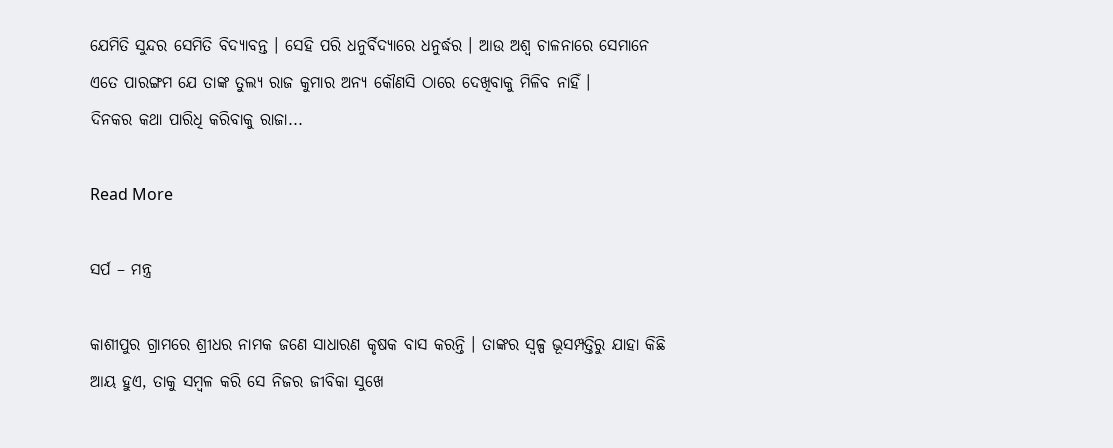ଯେମିତି ସୁନ୍ଦର ସେମିତି ବିଦ୍ୟାବନ୍ତ । ସେହି ପରି ଧନୁର୍ବିଦ୍ୟାରେ ଧନୁର୍ଦ୍ଧର । ଆଉ ଅଶ୍ୱ ଚାଳନାରେ ସେମାନେ ଏତେ ପାରଙ୍ଗମ ଯେ ତାଙ୍କ ତୁଲ୍ୟ ରାଜ କୁମାର ଅନ୍ୟ କୌଣସି ଠାରେ ଦେଖିବାକୁ ମିଳିବ ନାହିଁ ।         ଦିନକର କଥା ପାରିଧି କରିବାକୁ ରାଜା...

Read More

ସର୍ପ – ମନ୍ତ୍ର

କାଶୀପୁର ଗ୍ରାମରେ ଶ୍ରୀଧର ନାମକ ଜଣେ ସାଧାରଣ କୃଷକ ବାସ କରନ୍ତି । ତାଙ୍କର ସ୍ୱଳ୍ପ ଭୂସମ୍ପତ୍ତିରୁ ଯାହା କିଛି ଆୟ ହୁଏ, ତାକୁ ସମ୍ବଳ କରି ସେ ନିଜର ଜୀବିକା ସୁଖେ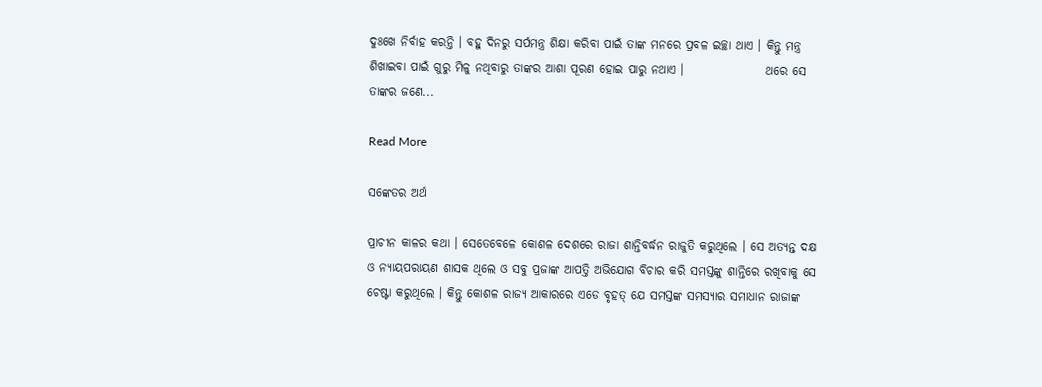ଦୁଃଖେ ନିର୍ବାହ କରନ୍ତି । ବହୁ ଦିନରୁ ସର୍ପମନ୍ତ୍ର ଶିକ୍ଷା କରିବା ପାଇଁ ତାଙ୍କ ମନରେ ପ୍ରବଳ ଇଚ୍ଛା ଥାଏ । କିନ୍ତୁ ମନ୍ତ୍ର ଶିଖାଇବା ପାଇଁ ଗୁରୁ ମିଳୁ ନଥିବାରୁ ତାଙ୍କର ଆଶା ପୂରଣ ହୋଇ ପାରୁ ନଥାଏ ।                 ଥରେ ସେ ତାଙ୍କର ଜଣେ...

Read More

ସଙ୍କେତର ଅର୍ଥ

ପ୍ରାଚୀନ କାଳର କଥା । ସେତେବେଳେ କୋଶଳ ଦେଶରେ ରାଜା ଶାନ୍ତିବର୍ଦ୍ଧନ ରାଜୁତି କରୁଥିଲେ । ସେ ଅତ୍ୟନ୍ତ ଦକ୍ଷ ଓ ନ୍ୟାୟପରାୟଣ ଶାସକ ଥିଲେ ଓ ସବୁ ପ୍ରଜାଙ୍କ ଆପତ୍ତି ଅଭିଯୋଗ ବିଚାର କରି ସମସ୍ତଙ୍କୁ ଶାନ୍ତିରେ ରଖିବାକୁ ସେ ଚେଷ୍ଟା କରୁଥିଲେ । କିନ୍ତୁ କୋଶଳ ରାଜ୍ୟ ଆକାରରେ ଏଡେ ବୃହତ୍ ଯେ ସମସ୍ତଙ୍କ ସମସ୍ୟାର ସମାଧାନ ରାଜାଙ୍କ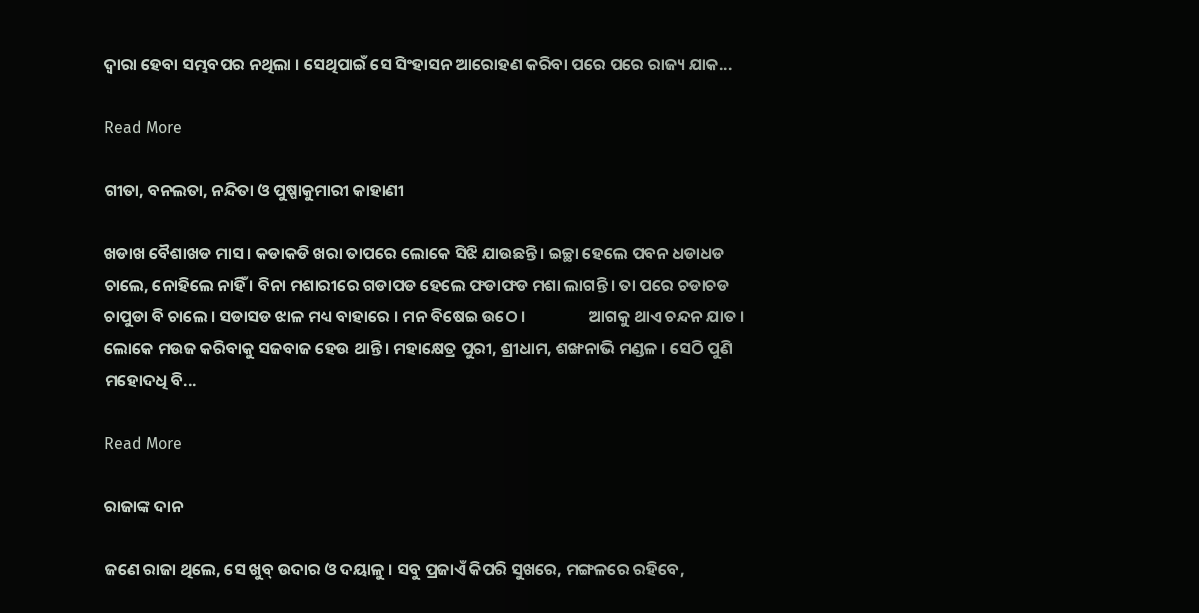ଦ୍ୱାରା ହେବା ସମ୍ଭବପର ନଥିଲା । ସେଥିପାଇଁ ସେ ସିଂହାସନ ଆରୋହଣ କରିବା ପରେ ପରେ ରାଜ୍ୟ ଯାକ...

Read More

ଗୀତା, ବନଲତା, ନନ୍ଦିତା ଓ ପୁଷ୍ପାକୁମାରୀ କାହାଣୀ

ଖଡାଖ ବୈଶାଖଡ ମାସ । କଡାକଡି ଖରା ତାପରେ ଲୋକେ ସିଝି ଯାଉଛନ୍ତି । ଇଚ୍ଛା ହେଲେ ପବନ ଧଡାଧଡ ଚାଲେ, ନୋହିଲେ ନାହିଁ । ବିନା ମଶାରୀରେ ଗଡାପଡ ହେଲେ ଫଡାଫଡ ମଶା ଲାଗନ୍ତି । ତା ପରେ ଚଡାଚଡ ଚାପୁଡା ବି ଚାଲେ । ସଡାସଡ ଝାଳ ମଧ୍ୟ ବାହାରେ । ମନ ବିଷେଇ ଉଠେ ।                 ଆଗକୁ ଥାଏ ଚନ୍ଦନ ଯାତ । ଲୋକେ ମଉଜ କରିବାକୁ ସଜବାଜ ହେଉ ଥାନ୍ତି । ମହାକ୍ଷେତ୍ର ପୁରୀ, ଶ୍ରୀଧାମ, ଶଙ୍ଖନାଭି ମଣ୍ଡଳ । ସେଠି ପୁଣି ମହୋଦଧି ବି...

Read More

ରାଜାଙ୍କ ଦାନ

ଜଣେ ରାଜା ଥିଲେ, ସେ ଖୁବ୍ ଉଦାର ଓ ଦୟାଳୁ । ସବୁ ପ୍ରଜାଏଁ କିପରି ସୁଖରେ, ମଙ୍ଗଳରେ ରହିବେ,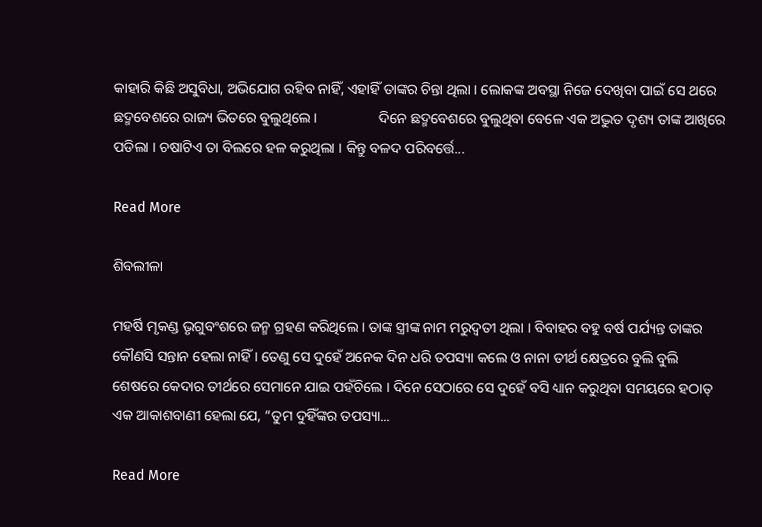କାହାରି କିଛି ଅସୁବିଧା, ଅଭିଯୋଗ ରହିବ ନାହିଁ, ଏହାହିଁ ତାଙ୍କର ଚିନ୍ତା ଥିଲା । ଲୋକଙ୍କ ଅବସ୍ଥା ନିଜେ ଦେଖିବା ପାଇଁ ସେ ଥରେ ଛଦ୍ମବେଶରେ ରାଜ୍ୟ ଭିତରେ ବୁଲୁଥିଲେ ।                 ଦିନେ ଛଦ୍ମବେଶରେ ବୁଲୁଥିବା ବେଳେ ଏକ ଅଦ୍ଭୁତ ଦୃଶ୍ୟ ତାଙ୍କ ଆଖିରେ ପଡିଲା । ଚଷାଟିଏ ତା ବିଲରେ ହଳ କରୁଥିଲା । କିନ୍ତୁ ବଳଦ ପରିବର୍ତ୍ତେ...

Read More

ଶିବଲୀଳା

ମହର୍ଷି ମୃକଣ୍ଡ ଭୃଗୁବଂଶରେ ଜନ୍ମ ଗ୍ରହଣ କରିଥିଲେ । ତାଙ୍କ ସ୍ତ୍ରୀଙ୍କ ନାମ ମରୁଦ୍ବତୀ ଥିଲା । ବିବାହର ବହୁ ବର୍ଷ ପର୍ଯ୍ୟନ୍ତ ତାଙ୍କର କୌଣସି ସନ୍ତାନ ହେଲା ନାହିଁ । ତେଣୁ ସେ ଦୁହେଁ ଅନେକ ଦିନ ଧରି ତପସ୍ୟା କଲେ ଓ ନାନା ତୀର୍ଥ କ୍ଷେତ୍ରରେ ବୁଲି ବୁଲି ଶେଷରେ କେଦାର ତୀର୍ଥରେ ସେମାନେ ଯାଇ ପହଁଚିଲେ । ଦିନେ ସେଠାରେ ସେ ଦୁହେଁ ବସି ଧ୍ୟାନ କରୁଥିବା ସମୟରେ ହଠାତ୍ ଏକ ଆକାଶବାଣୀ ହେଲା ଯେ, “ତୁମ ଦୁହିଁଙ୍କର ତପସ୍ୟା...

Read More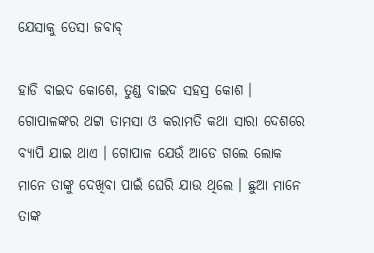ଯେସାକୁ ତେସା ଜବାବ୍

ହାଡି ବାଇଦ କୋଶେ, ତୁଣ୍ଡ ବାଇଦ ସହସ୍ର କୋଶ । ଗୋପାଳଙ୍କର ଥଟ୍ଟା ତାମସା ଓ କରାମତି କଥା ସାରା ଦେଶରେ ବ୍ୟାପି ଯାଇ ଥାଏ । ଗୋପାଳ ଯେଉଁ ଆଡେ ଗଲେ ଲୋକ ମାନେ ତାଙ୍କୁ ଦେଖିବା ପାଇଁ ଘେରି ଯାଉ ଥିଲେ । ଛୁଆ ମାନେ ତାଙ୍କ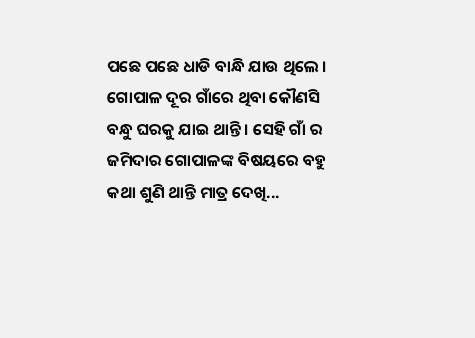ପଛେ ପଛେ ଧାଡି ବାନ୍ଧି ଯାଉ ଥିଲେ ।                  ଗୋପାଳ ଦୂର ଗାଁରେ ଥିବା କୌଣସି ବନ୍ଧୁ ଘରକୁ ଯାଇ ଥାନ୍ତି । ସେହି ଗାଁ ର ଜମିଦାର ଗୋପାଳଙ୍କ ବିଷୟରେ ବହୁ କଥା ଶୁଣି ଥାନ୍ତି ମାତ୍ର ଦେଖି...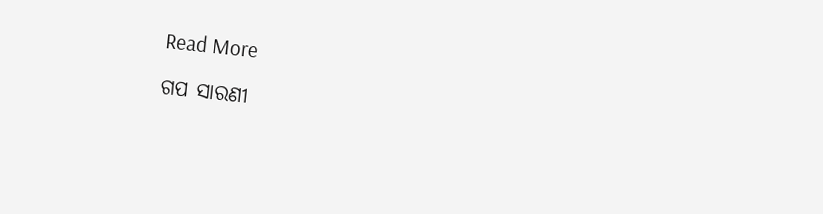Read More

ଗପ ସାରଣୀ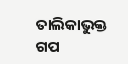ତାଲିକାଭୁକ୍ତ ଗପ